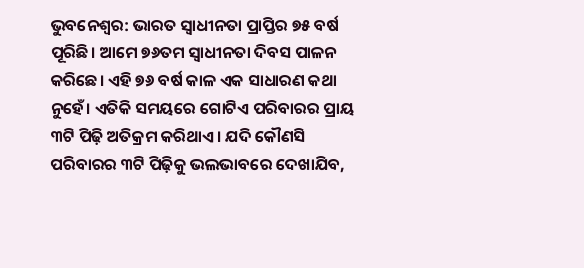ଭୁବନେଶ୍ବର: ଭାରତ ସ୍ବାଧୀନତା ପ୍ରାପ୍ତିର ୭୫ ବର୍ଷ ପୂରିଛି। ଆମେ ୭୬ତମ ସ୍ବାଧୀନତା ଦିବସ ପାଳନ କରିଛେ। ଏହି ୭୬ ବର୍ଷ କାଳ ଏକ ସାଧାରଣ କଥା ନୁହେଁ। ଏତିକି ସମୟରେ ଗୋଟିଏ ପରିବାରର ପ୍ରାୟ ୩ଟି ପିଢ଼ି ଅତିକ୍ରମ କରିଥାଏ। ଯଦି କୌଣସି ପରିବାରର ୩ଟି ପିଢ଼ିକୁ ଭଲଭାବରେ ଦେଖାଯିବ,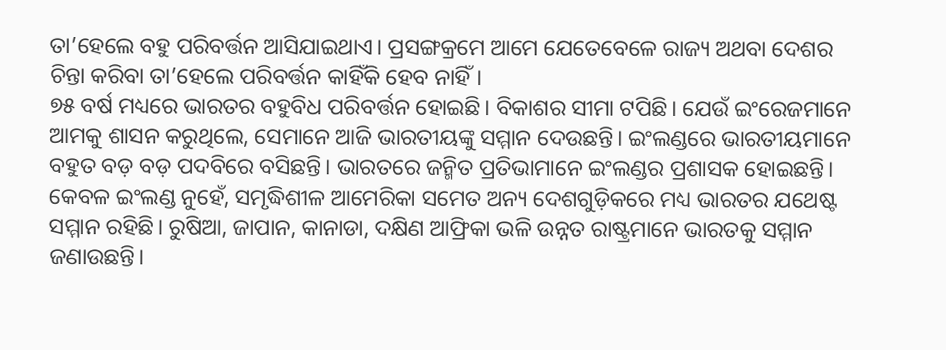ତା’ହେଲେ ବହୁ ପରିବର୍ତ୍ତନ ଆସିଯାଇଥାଏ। ପ୍ରସଙ୍ଗକ୍ରମେ ଆମେ ଯେତେବେଳେ ରାଜ୍ୟ ଅଥବା ଦେଶର ଚିନ୍ତା କରିବା ତା’ହେଲେ ପରିବର୍ତ୍ତନ କାହିଁକି ହେବ ନାହିଁ।
୭୫ ବର୍ଷ ମଧ୍ୟରେ ଭାରତର ବହୁବିଧ ପରିବର୍ତ୍ତନ ହୋଇଛି। ବିକାଶର ସୀମା ଟପିଛି। ଯେଉଁ ଇଂରେଜମାନେ ଆମକୁ ଶାସନ କରୁଥିଲେ, ସେମାନେ ଆଜି ଭାରତୀୟଙ୍କୁ ସମ୍ମାନ ଦେଉଛନ୍ତି। ଇଂଲଣ୍ଡରେ ଭାରତୀୟମାନେ ବହୁତ ବଡ଼ ବଡ଼ ପଦବିରେ ବସିଛନ୍ତି। ଭାରତରେ ଜନ୍ମିତ ପ୍ରତିଭାମାନେ ଇଂଲଣ୍ଡର ପ୍ରଶାସକ ହୋଇଛନ୍ତି। କେବଳ ଇଂଲଣ୍ଡ ନୁହେଁ, ସମୃଦ୍ଧିଶୀଳ ଆମେରିକା ସମେତ ଅନ୍ୟ ଦେଶଗୁଡ଼ିକରେ ମଧ୍ୟ ଭାରତର ଯଥେଷ୍ଟ ସମ୍ମାନ ରହିଛି। ରୁଷିଆ, ଜାପାନ, କାନାଡା, ଦକ୍ଷିଣ ଆଫ୍ରିକା ଭଳି ଉନ୍ନତ ରାଷ୍ଟ୍ରମାନେ ଭାରତକୁ ସମ୍ମାନ ଜଣାଉଛନ୍ତି।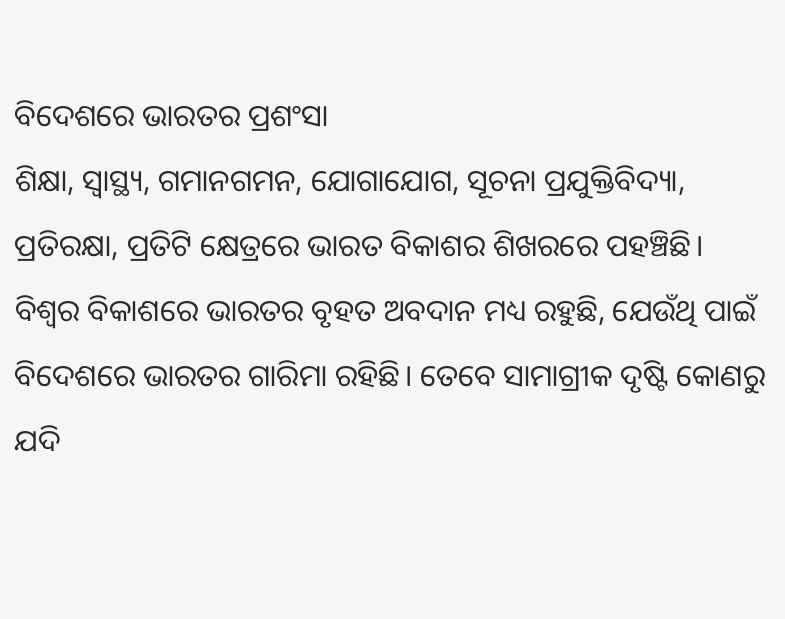ବିଦେଶରେ ଭାରତର ପ୍ରଶଂସା
ଶିକ୍ଷା, ସ୍ବାସ୍ଥ୍ୟ, ଗମାନଗମନ, ଯୋଗାଯୋଗ, ସୂଚନା ପ୍ରଯୁକ୍ତିବିଦ୍ୟା, ପ୍ରତିରକ୍ଷା, ପ୍ରତିଟି କ୍ଷେତ୍ରରେ ଭାରତ ବିକାଶର ଶିଖରରେ ପହଞ୍ଚିଛି। ବିଶ୍ବର ବିକାଶରେ ଭାରତର ବୃହତ ଅବଦାନ ମଧ୍ୟ ରହୁଛି, ଯେଉଁଥି ପାଇଁ ବିଦେଶରେ ଭାରତର ଗାରିମା ରହିଛି। ତେବେ ସାମାଗ୍ରୀକ ଦୃଷ୍ଟି କୋଣରୁ ଯଦି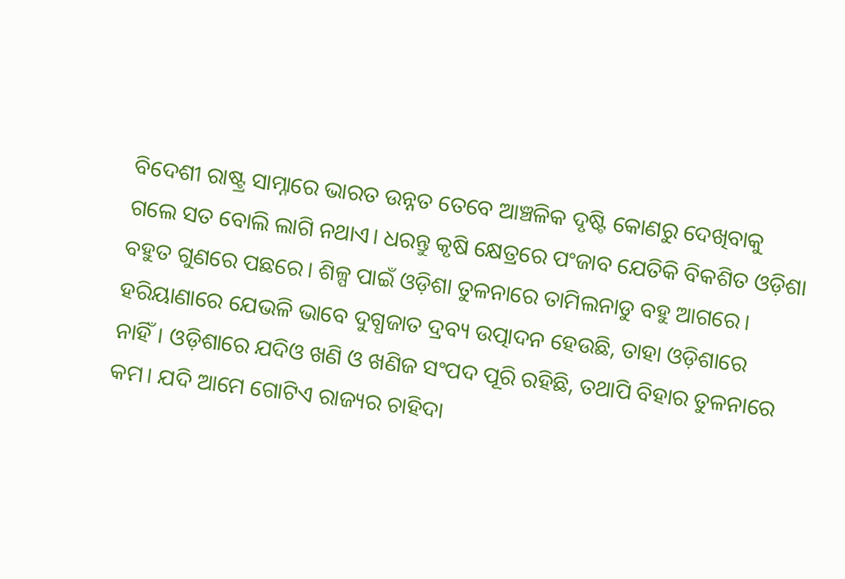ବିଦେଶୀ ରାଷ୍ଟ୍ର ସାମ୍ନାରେ ଭାରତ ଉନ୍ନତ ତେବେ ଆଞ୍ଚଳିକ ଦୃଷ୍ଟି କୋଣରୁ ଦେଖିବାକୁ ଗଲେ ସତ ବୋଲି ଲାଗି ନଥାଏ। ଧରନ୍ତୁ କୃଷି କ୍ଷେତ୍ରରେ ପଂଜାବ ଯେତିକି ବିକଶିତ ଓଡ଼ିଶା ବହୁତ ଗୁଣରେ ପଛରେ। ଶିଳ୍ପ ପାଇଁ ଓଡ଼ିଶା ତୁଳନାରେ ତାମିଲନାଡୁ ବହୁ ଆଗରେ। ହରିୟାଣାରେ ଯେଭଳି ଭାବେ ଦୁଗ୍ଧଜାତ ଦ୍ରବ୍ୟ ଉତ୍ପାଦନ ହେଉଛି, ତାହା ଓଡ଼ିଶାରେ ନାହିଁ। ଓଡ଼ିଶାରେ ଯଦିଓ ଖଣି ଓ ଖଣିଜ ସଂପଦ ପୂରି ରହିଛି, ତଥାପି ବିହାର ତୁଳନାରେ କମ। ଯଦି ଆମେ ଗୋଟିଏ ରାଜ୍ୟର ଚାହିଦା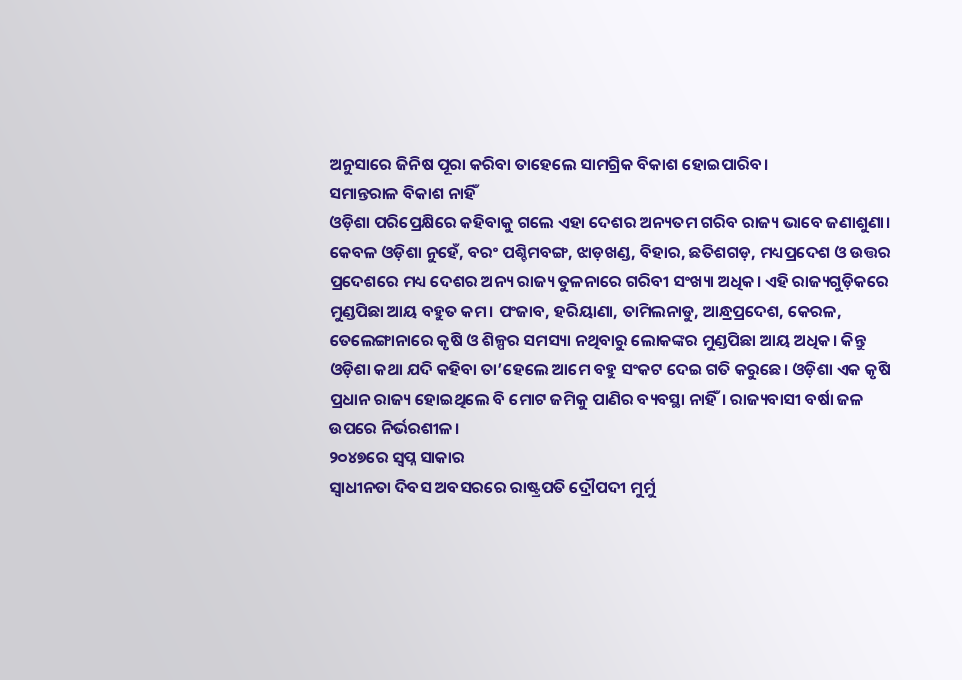ଅନୁସାରେ ଜିନିଷ ପୂରା କରିବା ତାହେଲେ ସାମଗ୍ରିକ ବିକାଶ ହୋଇପାରିବ।
ସମାନ୍ତରାଳ ବିକାଶ ନାହିଁ
ଓଡ଼ିଶା ପରିପ୍ରେକ୍ଷିରେ କହିବାକୁ ଗଲେ ଏହା ଦେଶର ଅନ୍ୟତମ ଗରିବ ରାଜ୍ୟ ଭାବେ ଜଣାଶୁଣା। କେବଳ ଓଡ଼ିଶା ନୁହେଁ, ବରଂ ପଶ୍ଚିମବଙ୍ଗ, ଝାଡ଼ଖଣ୍ଡ, ବିହାର, ଛତିଶଗଡ଼, ମଧ୍ୟପ୍ରଦେଶ ଓ ଉତ୍ତର ପ୍ରଦେଶରେ ମଧ୍ୟ ଦେଶର ଅନ୍ୟ ରାଜ୍ୟ ତୁଳନାରେ ଗରିବୀ ସଂଖ୍ୟା ଅଧିକ। ଏହି ରାଜ୍ୟଗୁଡ଼ିକରେ ମୁଣ୍ଡପିଛା ଆୟ ବହୁତ କମ। ପଂଜାବ, ହରିୟାଣା, ତାମିଲନାଡୁ, ଆନ୍ଧ୍ରପ୍ରଦେଶ, କେରଳ, ତେଲେଙ୍ଗାନାରେ କୃଷି ଓ ଶିଳ୍ପର ସମସ୍ୟା ନଥିବାରୁ ଲୋକଙ୍କର ମୁଣ୍ଡପିଛା ଆୟ ଅଧିକ। କିନ୍ତୁ ଓଡ଼ିଶା କଥା ଯଦି କହିବା ତା’ହେଲେ ଆମେ ବହୁ ସଂକଟ ଦେଇ ଗତି କରୁଛେ। ଓଡ଼ିଶା ଏକ କୃଷି ପ୍ରଧାନ ରାଜ୍ୟ ହୋଇଥିଲେ ବି ମୋଟ ଜମିକୁ ପାଣିର ବ୍ୟବସ୍ଥା ନାହିଁ। ରାଜ୍ୟବାସୀ ବର୍ଷା ଜଳ ଉପରେ ନିର୍ଭରଶୀଳ।
୨୦୪୭ରେ ସ୍ୱପ୍ନ ସାକାର
ସ୍ୱାଧୀନତା ଦିବସ ଅବସରରେ ରାଷ୍ଟ୍ରପତି ଦ୍ରୌପଦୀ ମୁର୍ମୁ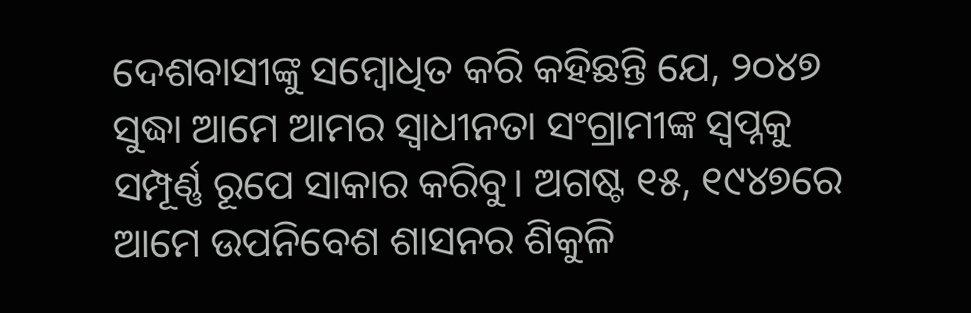ଦେଶବାସୀଙ୍କୁ ସମ୍ବୋଧିତ କରି କହିଛନ୍ତି ଯେ, ୨୦୪୭ ସୁଦ୍ଧା ଆମେ ଆମର ସ୍ୱାଧୀନତା ସଂଗ୍ରାମୀଙ୍କ ସ୍ୱପ୍ନକୁ ସମ୍ପୂର୍ଣ୍ଣ ରୂପେ ସାକାର କରିବୁ। ଅଗଷ୍ଟ ୧୫, ୧୯୪୭ରେ ଆମେ ଉପନିବେଶ ଶାସନର ଶିକୁଳି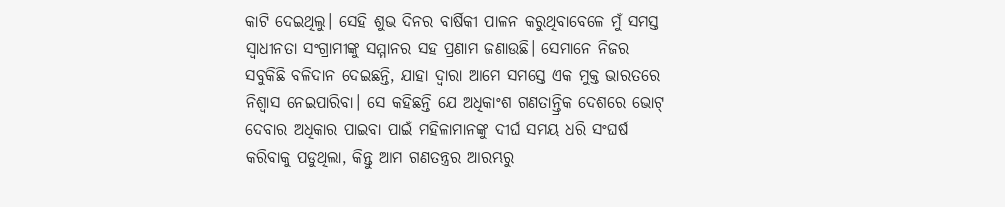କାଟି ଦେଇଥିଲୁ। ସେହି ଶୁଭ ଦିନର ବାର୍ଷିକୀ ପାଳନ କରୁଥିବାବେଳେ ମୁଁ ସମସ୍ତ ସ୍ୱାଧୀନତା ସଂଗ୍ରାମୀଙ୍କୁ ସମ୍ମାନର ସହ ପ୍ରଣାମ ଜଣାଉଛି। ସେମାନେ ନିଜର ସବୁକିଛି ବଳିଦାନ ଦେଇଛନ୍ତି, ଯାହା ଦ୍ୱାରା ଆମେ ସମସ୍ତେ ଏକ ମୁକ୍ତ ଭାରତରେ ନିଶ୍ୱାସ ନେଇପାରିବା। ସେ କହିଛନ୍ତି ଯେ ଅଧିକାଂଶ ଗଣତାନ୍ତ୍ରିକ ଦେଶରେ ଭୋଟ୍ ଦେବାର ଅଧିକାର ପାଇବା ପାଇଁ ମହିଳାମାନଙ୍କୁ ଦୀର୍ଘ ସମୟ ଧରି ସଂଘର୍ଷ କରିବାକୁ ପଡୁଥିଲା, କିନ୍ତୁ ଆମ ଗଣତନ୍ତ୍ରର ଆରମ୍ଭରୁ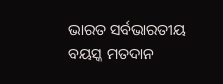ଭାରତ ସର୍ବଭାରତୀୟ ବୟସ୍କ ମତଦାନ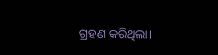ଗ୍ରହଣ କରିଥିଲା।